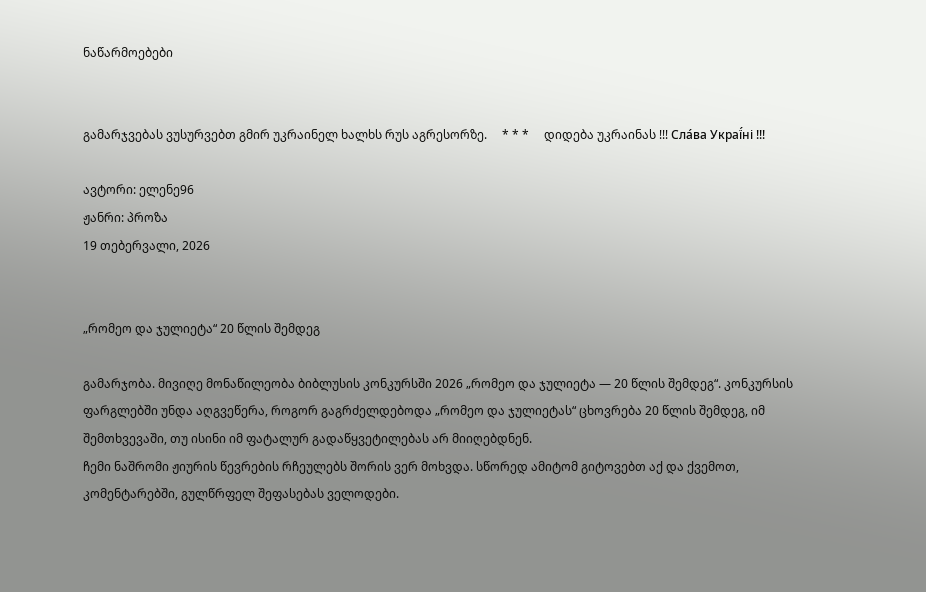ნაწარმოებები


გამარჯვებას ვუსურვებთ გმირ უკრაინელ ხალხს რუს აგრესორზე.     * * *     დიდება უკრაინას !!! Сла́ва Украї́ні !!!

ავტორი: ელენე96
ჟანრი: პროზა
19 თებერვალი, 2026


„რომეო და ჯულიეტა“ 20 წლის შემდეგ

გამარჯობა. მივიღე მონაწილეობა ბიბლუსის კონკურსში 2026 „რომეო და ჯულიეტა — 20 წლის შემდეგ“. კონკურსის ფარგლებში უნდა აღგვეწერა, როგორ გაგრძელდებოდა „რომეო და ჯულიეტას“ ცხოვრება 20 წლის შემდეგ, იმ შემთხვევაში, თუ ისინი იმ ფატალურ გადაწყვეტილებას არ მიიღებდნენ.
ჩემი ნაშრომი ჟიურის წევრების რჩეულებს შორის ვერ მოხვდა. სწორედ ამიტომ გიტოვებთ აქ და ქვემოთ, კომენტარებში, გულწრფელ შეფასებას ველოდები.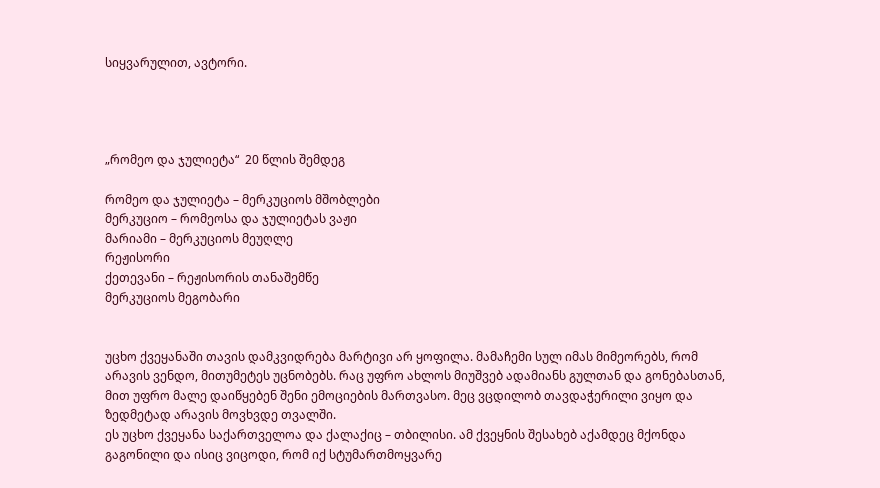სიყვარულით, ავტორი.




„რომეო და ჯულიეტა“  20 წლის შემდეგ

რომეო და ჯულიეტა – მერკუციოს მშობლები
მერკუციო – რომეოსა და ჯულიეტას ვაჟი
მარიამი – მერკუციოს მეუღლე
რეჟისორი
ქეთევანი – რეჟისორის თანაშემწე
მერკუციოს მეგობარი


უცხო ქვეყანაში თავის დამკვიდრება მარტივი არ ყოფილა. მამაჩემი სულ იმას მიმეორებს, რომ არავის ვენდო, მითუმეტეს უცნობებს. რაც უფრო ახლოს მიუშვებ ადამიანს გულთან და გონებასთან, მით უფრო მალე დაიწყებენ შენი ემოციების მართვასო. მეც ვცდილობ თავდაჭერილი ვიყო და ზედმეტად არავის მოვხვდე თვალში.
ეს უცხო ქვეყანა საქართველოა და ქალაქიც – თბილისი. ამ ქვეყნის შესახებ აქამდეც მქონდა გაგონილი და ისიც ვიცოდი, რომ იქ სტუმართმოყვარე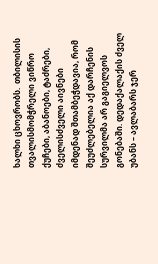ხალხი ცხოვრობს.  თბილისის თვალისმომჭრელი ვიწრო ქუჩები, აბანოები, ტაძრები, ძველისძველი აივნები იმდენად შთამბეჭდავია, რომ შეუძლებელია აქ დარჩენის სურვილმა არ გაგიელვოს გონებაში. დედაქალაქის ძველ უბანს – ავლაბარს ჯერ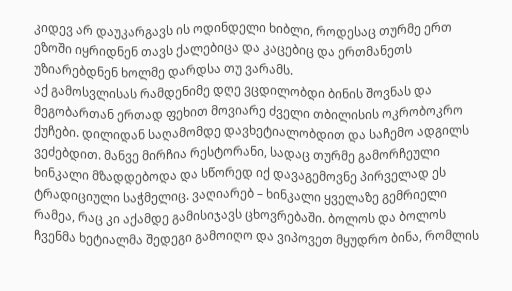კიდევ არ დაუკარგავს ის ოდინდელი ხიბლი, როდესაც თურმე ერთ ეზოში იყრიდნენ თავს ქალებიცა და კაცებიც და ერთმანეთს უზიარებდნენ ხოლმე დარდსა თუ ვარამს.
აქ გამოსვლისას რამდენიმე დღე ვცდილობდი ბინის შოვნას და მეგობართან ერთად ფეხით მოვიარე ძველი თბილისის ოკრობოკრო ქუჩები. დილიდან საღამომდე დავხეტიალობდით და საჩემო ადგილს ვეძებდით. მანვე მირჩია რესტორანი, სადაც თურმე გამორჩეული ხინკალი მზადდებოდა და სწორედ იქ დავაგემოვნე პირველად ეს ტრადიციული საჭმელიც. ვაღიარებ – ხინკალი ყველაზე გემრიელი რამეა, რაც კი აქამდე გამისიჯავს ცხოვრებაში. ბოლოს და ბოლოს ჩვენმა ხეტიალმა შედეგი გამოიღო და ვიპოვეთ მყუდრო ბინა, რომლის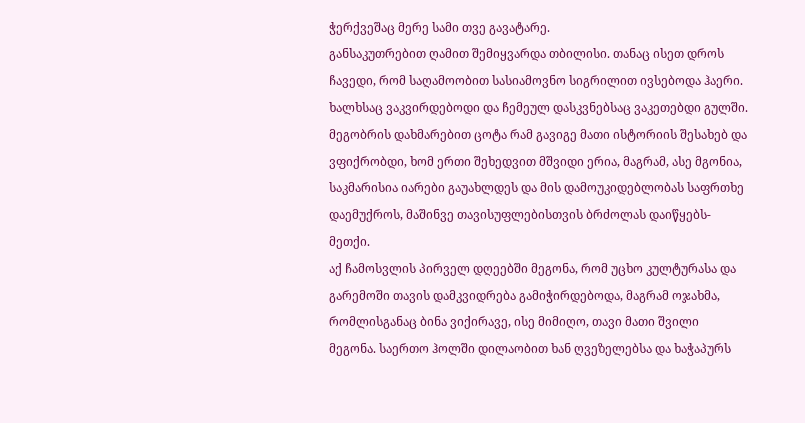ჭერქვეშაც მერე სამი თვე გავატარე.
განსაკუთრებით ღამით შემიყვარდა თბილისი. თანაც ისეთ დროს ჩავედი, რომ საღამოობით სასიამოვნო სიგრილით ივსებოდა ჰაერი. ხალხსაც ვაკვირდებოდი და ჩემეულ დასკვნებსაც ვაკეთებდი გულში. მეგობრის დახმარებით ცოტა რამ გავიგე მათი ისტორიის შესახებ და ვფიქრობდი, ხომ ერთი შეხედვით მშვიდი ერია, მაგრამ, ასე მგონია, საკმარისია იარები გაუახლდეს და მის დამოუკიდებლობას საფრთხე დაემუქროს, მაშინვე თავისუფლებისთვის ბრძოლას დაიწყებს-მეთქი.
აქ ჩამოსვლის პირველ დღეებში მეგონა, რომ უცხო კულტურასა და გარემოში თავის დამკვიდრება გამიჭირდებოდა, მაგრამ ოჯახმა, რომლისგანაც ბინა ვიქირავე, ისე მიმიღო, თავი მათი შვილი მეგონა. საერთო ჰოლში დილაობით ხან ღვეზელებსა და ხაჭაპურს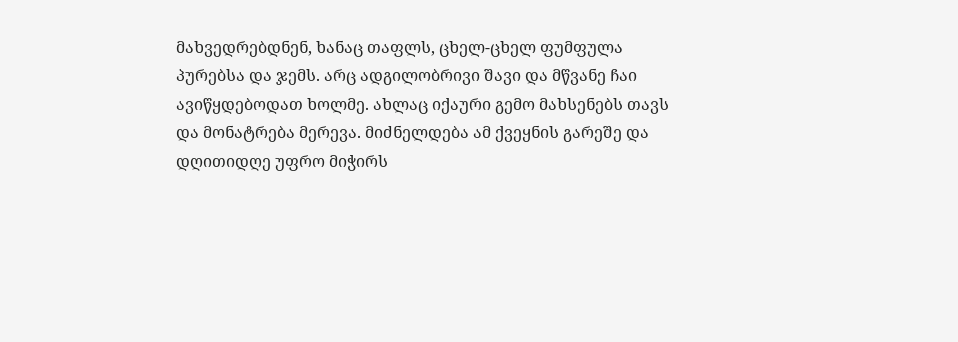მახვედრებდნენ, ხანაც თაფლს, ცხელ-ცხელ ფუმფულა პურებსა და ჯემს. არც ადგილობრივი შავი და მწვანე ჩაი ავიწყდებოდათ ხოლმე. ახლაც იქაური გემო მახსენებს თავს და მონატრება მერევა. მიძნელდება ამ ქვეყნის გარეშე და დღითიდღე უფრო მიჭირს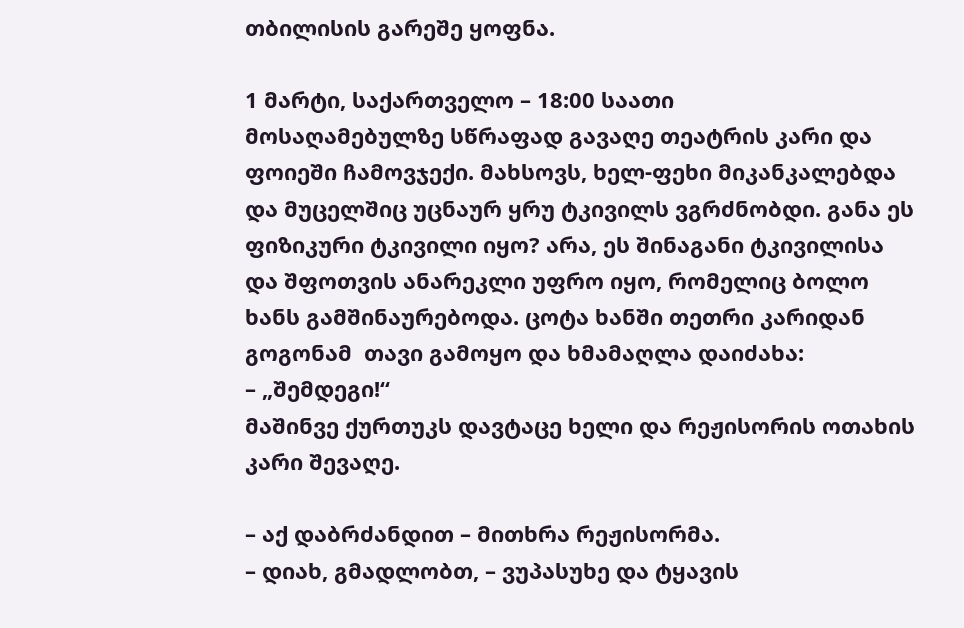თბილისის გარეშე ყოფნა.

1 მარტი, საქართველო – 18:00 საათი
მოსაღამებულზე სწრაფად გავაღე თეატრის კარი და ფოიეში ჩამოვჯექი. მახსოვს, ხელ-ფეხი მიკანკალებდა და მუცელშიც უცნაურ ყრუ ტკივილს ვგრძნობდი. განა ეს ფიზიკური ტკივილი იყო? არა, ეს შინაგანი ტკივილისა და შფოთვის ანარეკლი უფრო იყო, რომელიც ბოლო ხანს გამშინაურებოდა. ცოტა ხანში თეთრი კარიდან გოგონამ  თავი გამოყო და ხმამაღლა დაიძახა:
– „შემდეგი!“
მაშინვე ქურთუკს დავტაცე ხელი და რეჟისორის ოთახის კარი შევაღე.

– აქ დაბრძანდით – მითხრა რეჟისორმა.
– დიახ, გმადლობთ, – ვუპასუხე და ტყავის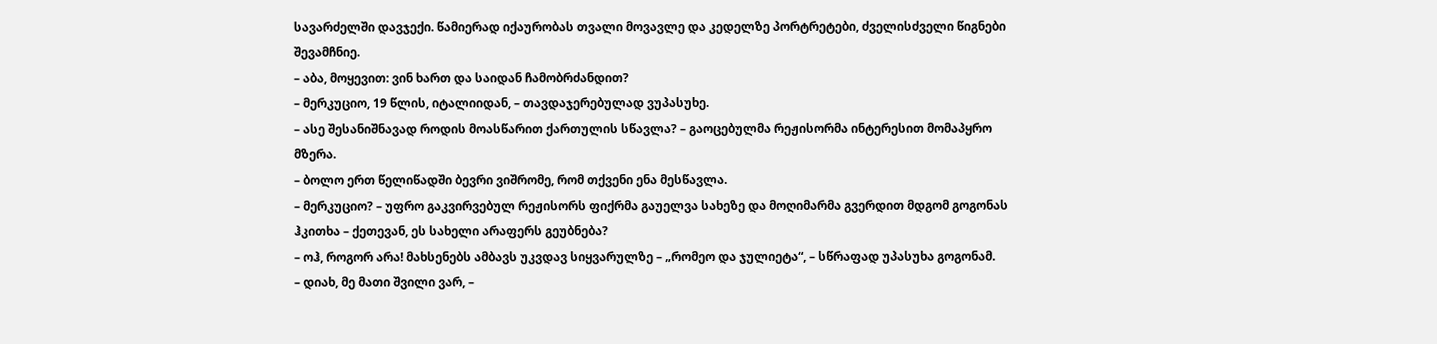სავარძელში დავჯექი. წამიერად იქაურობას თვალი მოვავლე და კედელზე პორტრეტები, ძველისძველი წიგნები შევამჩნიე.
– აბა, მოყევით: ვინ ხართ და საიდან ჩამობრძანდით?
– მერკუციო, 19 წლის, იტალიიდან, – თავდაჯერებულად ვუპასუხე.
– ასე შესანიშნავად როდის მოასწარით ქართულის სწავლა? – გაოცებულმა რეჟისორმა ინტერესით მომაპყრო მზერა.
– ბოლო ერთ წელიწადში ბევრი ვიშრომე, რომ თქვენი ენა მესწავლა.
– მერკუციო? – უფრო გაკვირვებულ რეჟისორს ფიქრმა გაუელვა სახეზე და მოღიმარმა გვერდით მდგომ გოგონას ჰკითხა – ქეთევან, ეს სახელი არაფერს გეუბნება?
– ოჰ, როგორ არა! მახსენებს ამბავს უკვდავ სიყვარულზე – „რომეო და ჯულიეტა“, – სწრაფად უპასუხა გოგონამ.
– დიახ, მე მათი შვილი ვარ, –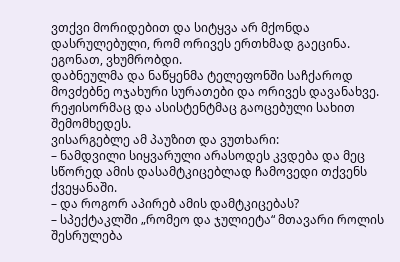ვთქვი მორიდებით და სიტყვა არ მქონდა დასრულებული, რომ ორივეს ერთხმად გაეცინა. ეგონათ, ვხუმრობდი.
დაბნეულმა და ნაწყენმა ტელეფონში საჩქაროდ მოვძებნე ოჯახური სურათები და ორივეს დავანახვე. რეჟისორმაც და ასისტენტმაც გაოცებული სახით შემომხედეს.
ვისარგებლე ამ პაუზით და ვუთხარი:
– ნამდვილი სიყვარული არასოდეს კვდება და მეც სწორედ ამის დასამტკიცებლად ჩამოვედი თქვენს ქვეყანაში.
– და როგორ აპირებ ამის დამტკიცებას?
– სპექტაკლში „რომეო და ჯულიეტა“ მთავარი როლის შესრულება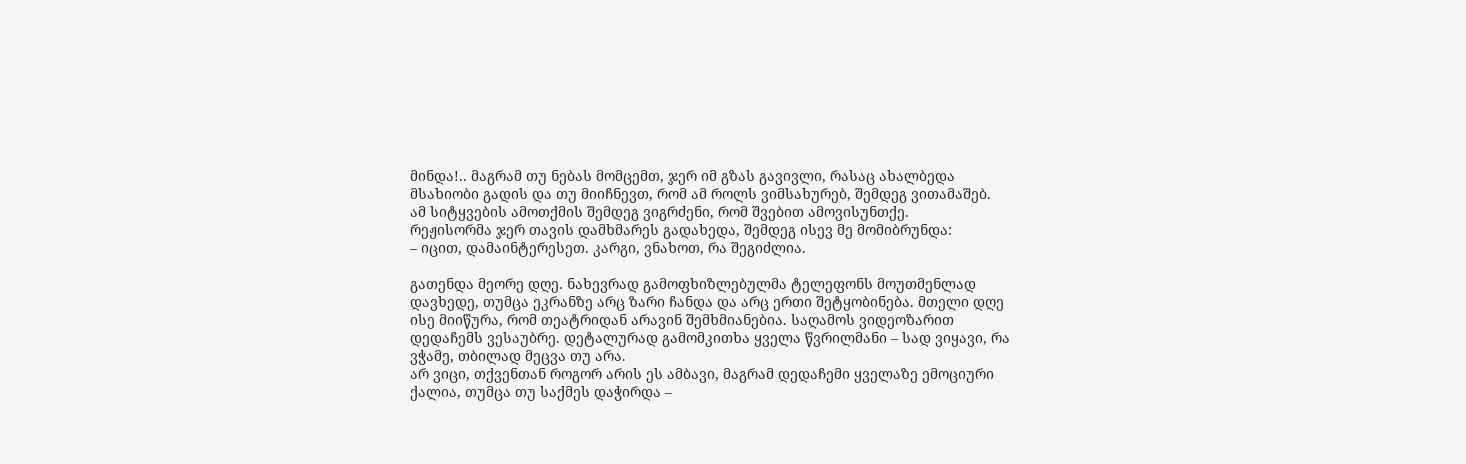მინდა!.. მაგრამ თუ ნებას მომცემთ, ჯერ იმ გზას გავივლი, რასაც ახალბედა მსახიობი გადის და თუ მიიჩნევთ, რომ ამ როლს ვიმსახურებ, შემდეგ ვითამაშებ.
ამ სიტყვების ამოთქმის შემდეგ ვიგრძენი, რომ შვებით ამოვისუნთქე.
რეჟისორმა ჯერ თავის დამხმარეს გადახედა, შემდეგ ისევ მე მომიბრუნდა:
– იცით, დამაინტერესეთ. კარგი, ვნახოთ, რა შეგიძლია.

გათენდა მეორე დღე. ნახევრად გამოფხიზლებულმა ტელეფონს მოუთმენლად  დავხედე, თუმცა ეკრანზე არც ზარი ჩანდა და არც ერთი შეტყობინება. მთელი დღე ისე მიიწურა, რომ თეატრიდან არავინ შემხმიანებია. საღამოს ვიდეოზარით დედაჩემს ვესაუბრე. დეტალურად გამომკითხა ყველა წვრილმანი – სად ვიყავი, რა ვჭამე, თბილად მეცვა თუ არა.
არ ვიცი, თქვენთან როგორ არის ეს ამბავი, მაგრამ დედაჩემი ყველაზე ემოციური ქალია, თუმცა თუ საქმეს დაჭირდა –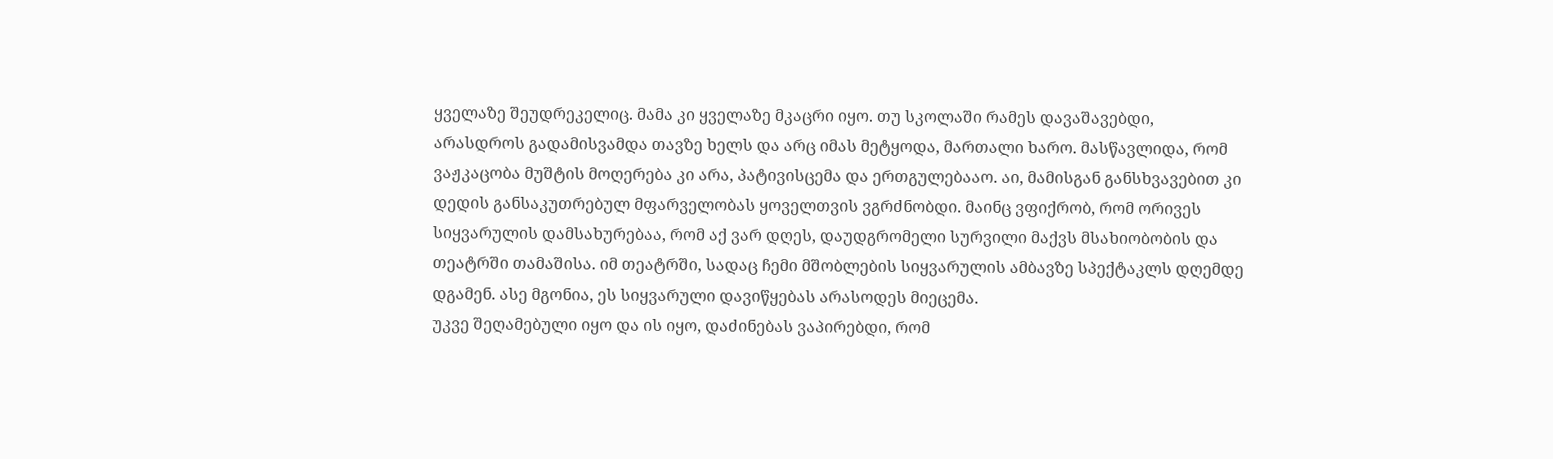ყველაზე შეუდრეკელიც. მამა კი ყველაზე მკაცრი იყო. თუ სკოლაში რამეს დავაშავებდი, არასდროს გადამისვამდა თავზე ხელს და არც იმას მეტყოდა, მართალი ხარო. მასწავლიდა, რომ ვაჟკაცობა მუშტის მოღერება კი არა, პატივისცემა და ერთგულებააო. აი, მამისგან განსხვავებით კი დედის განსაკუთრებულ მფარველობას ყოველთვის ვგრძნობდი. მაინც ვფიქრობ, რომ ორივეს სიყვარულის დამსახურებაა, რომ აქ ვარ დღეს, დაუდგრომელი სურვილი მაქვს მსახიობობის და თეატრში თამაშისა. იმ თეატრში, სადაც ჩემი მშობლების სიყვარულის ამბავზე სპექტაკლს დღემდე დგამენ. ასე მგონია, ეს სიყვარული დავიწყებას არასოდეს მიეცემა.
უკვე შეღამებული იყო და ის იყო, დაძინებას ვაპირებდი, რომ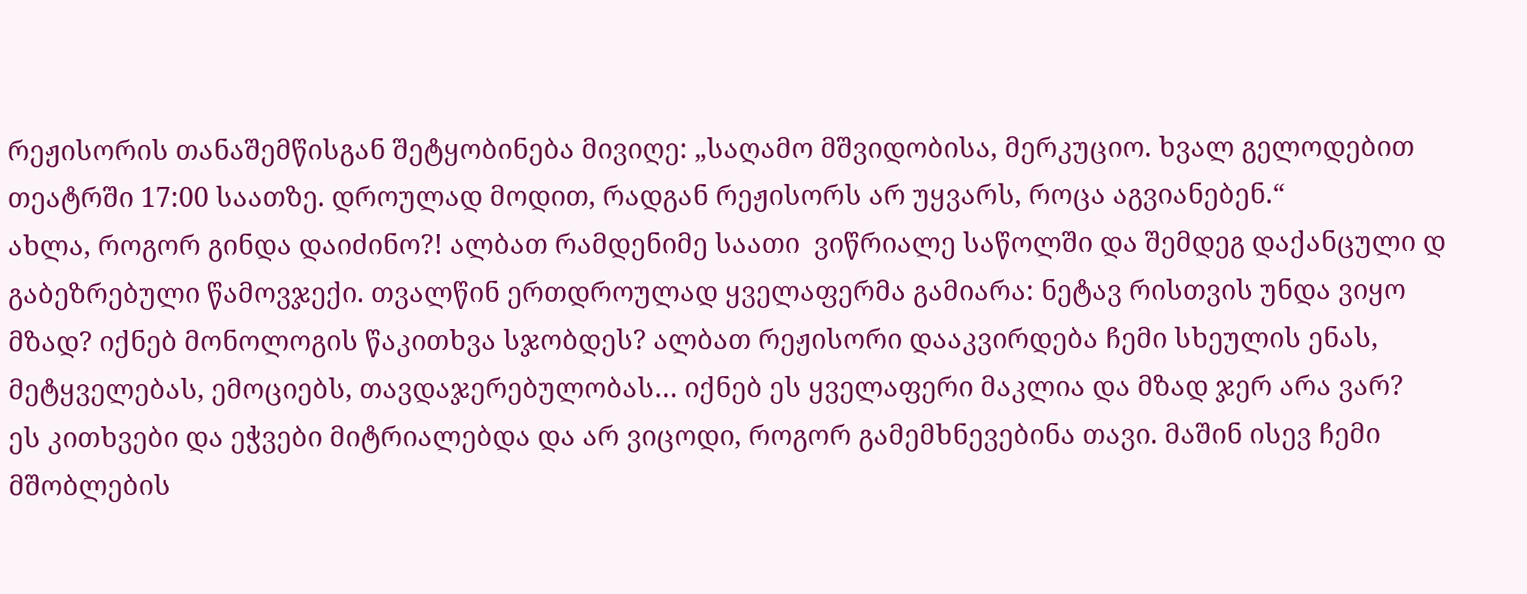რეჟისორის თანაშემწისგან შეტყობინება მივიღე: „საღამო მშვიდობისა, მერკუციო. ხვალ გელოდებით თეატრში 17:00 საათზე. დროულად მოდით, რადგან რეჟისორს არ უყვარს, როცა აგვიანებენ.“
ახლა, როგორ გინდა დაიძინო?! ალბათ რამდენიმე საათი  ვიწრიალე საწოლში და შემდეგ დაქანცული დ გაბეზრებული წამოვჯექი. თვალწინ ერთდროულად ყველაფერმა გამიარა: ნეტავ რისთვის უნდა ვიყო მზად? იქნებ მონოლოგის წაკითხვა სჯობდეს? ალბათ რეჟისორი დააკვირდება ჩემი სხეულის ენას, მეტყველებას, ემოციებს, თავდაჯერებულობას… იქნებ ეს ყველაფერი მაკლია და მზად ჯერ არა ვარ?
ეს კითხვები და ეჭვები მიტრიალებდა და არ ვიცოდი, როგორ გამემხნევებინა თავი. მაშინ ისევ ჩემი მშობლების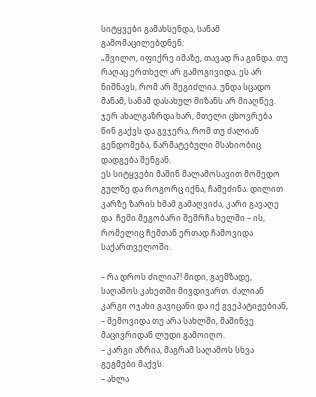სიტყვები გამახსენდა, სანამ გამომაცილებდნენ:
„შვილო, იფიქრე იმაზე, თავად რა გინდა. თუ რაღაც ერთხელ არ გამოგივიდა, ეს არ ნიშნავს, რომ არ შეგიძლია. უნდა სცადო მანამ, სანამ დასახულ მიზანს არ მიაღწევ. ჯერ ახალგაზრდა ხარ, მთელი ცხოვრება წინ გაქვს და გვჯერა, რომ თუ ძალიან გენდომება, წარმატებული მსახიობიც დადგება შენგან.
ეს სიტყვები მაშინ მალამოსავით მომედო გულზე და როგორც იქნა, ჩამეძინა. დილით კარზე ზარის ხმამ გამაღვიძა, კარი გავაღე და  ჩემი მეგობარი შემრჩა ხელში – ის, რომელიც ჩემთან ერთად ჩამოვიდა საქართველოში.

– რა დროს ძილია?! მიდი, გაემზადე, საღამოს კახეთში მივდივართ. ძალიან კარგი ოჯახი გავიცანი და იქ გვეპატიჟებიან, – შემოვიდა თუ არა სახლში, მაშინვე მაცივრიდან ლუდი გამოიღო.
– კარგი აზრია, მაგრამ საღამოს სხვა გეგმები მაქვს.
– ახლა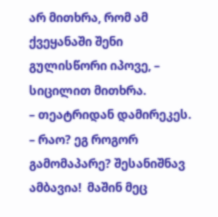არ მითხრა, რომ ამ ქვეყანაში შენი გულისწორი იპოვე, – სიცილით მითხრა.
– თეატრიდან დამირეკეს.
– რაო? ეგ როგორ გამომაპარე? შესანიშნავ ამბავია!  მაშინ მეც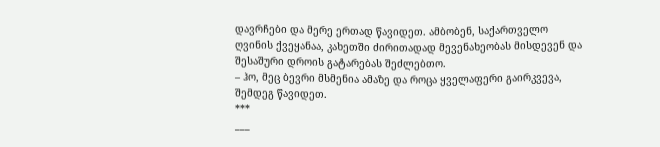დავრჩები და მერე ერთად წავიდეთ. ამბობენ, საქართველო ღვინის ქვეყანაა, კახეთში ძირითადად მევენახეობას მისდევენ და შესაშური დროის გატარებას შეძლებთო.
– ჰო, მეც ბევრი მსმენია ამაზე და როცა ყველაფერი გაირკვევა, შემდეგ წავიდეთ.
***
___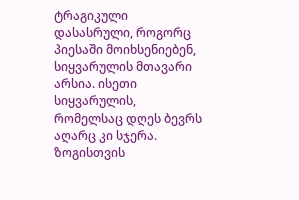ტრაგიკული დასასრული, როგორც პიესაში მოიხსენიებენ, სიყვარულის მთავარი არსია. ისეთი სიყვარულის, რომელსაც დღეს ბევრს აღარც კი სჯერა. ზოგისთვის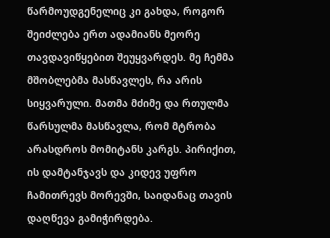წარმოუდგენელიც კი გახდა, როგორ შეიძლება ერთ ადამიანს მეორე თავდავიწყებით შეუყვარდეს. მე ჩემმა მშობლებმა მასწავლეს, რა არის სიყვარული. მათმა მძიმე და რთულმა წარსულმა მასწავლა, რომ მტრობა არასდროს მომიტანს კარგს. პირიქით, ის დამტანჯავს და კიდევ უფრო ჩამითრევს მორევში, საიდანაც თავის დაღწევა გამიჭირდება.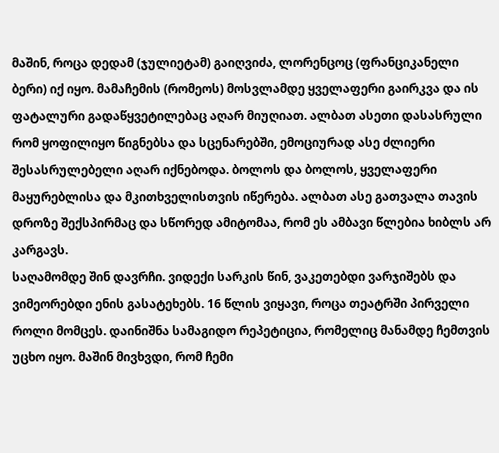მაშინ, როცა დედამ (ჯულიეტამ) გაიღვიძა, ლორენცოც (ფრანციკანელი ბერი) იქ იყო. მამაჩემის (რომეოს) მოსვლამდე ყველაფერი გაირკვა და ის ფატალური გადაწყვეტილებაც აღარ მიუღიათ. ალბათ ასეთი დასასრული რომ ყოფილიყო წიგნებსა და სცენარებში, ემოციურად ასე ძლიერი შესასრულებელი აღარ იქნებოდა. ბოლოს და ბოლოს, ყველაფერი მაყურებლისა და მკითხველისთვის იწერება. ალბათ ასე გათვალა თავის დროზე შექსპირმაც და სწორედ ამიტომაა, რომ ეს ამბავი წლებია ხიბლს არ კარგავს.
საღამომდე შინ დავრჩი. ვიდექი სარკის წინ, ვაკეთებდი ვარჯიშებს და ვიმეორებდი ენის გასატეხებს. 16 წლის ვიყავი, როცა თეატრში პირველი როლი მომცეს. დაინიშნა სამაგიდო რეპეტიცია, რომელიც მანამდე ჩემთვის უცხო იყო. მაშინ მივხვდი, რომ ჩემი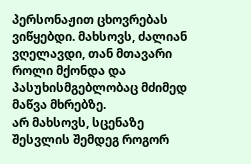პერსონაჟით ცხოვრებას ვიწყებდი. მახსოვს, ძალიან ვღელავდი, თან მთავარი როლი მქონდა და პასუხისმგებლობაც მძიმედ მაწვა მხრებზე.
არ მახსოვს, სცენაზე შესვლის შემდეგ როგორ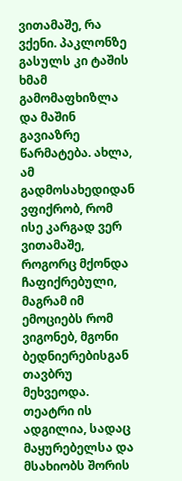ვითამაშე, რა ვქენი. პაკლონზე გასულს კი ტაშის ხმამ გამომაფხიზლა და მაშინ გავიაზრე წარმატება. ახლა, ამ გადმოსახედიდან ვფიქრობ, რომ ისე კარგად ვერ ვითამაშე, როგორც მქონდა ჩაფიქრებული, მაგრამ იმ ემოციებს რომ ვიგონებ, მგონი ბედნიერებისგან თავბრუ მეხვეოდა.
თეატრი ის ადგილია, სადაც მაყურებელსა და მსახიობს შორის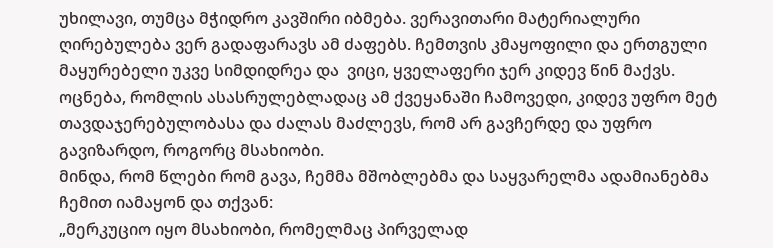უხილავი, თუმცა მჭიდრო კავშირი იბმება. ვერავითარი მატერიალური ღირებულება ვერ გადაფარავს ამ ძაფებს. ჩემთვის კმაყოფილი და ერთგული მაყურებელი უკვე სიმდიდრეა და  ვიცი, ყველაფერი ჯერ კიდევ წინ მაქვს. ოცნება, რომლის ასასრულებლადაც ამ ქვეყანაში ჩამოვედი, კიდევ უფრო მეტ თავდაჯერებულობასა და ძალას მაძლევს, რომ არ გავჩერდე და უფრო გავიზარდო, როგორც მსახიობი.
მინდა, რომ წლები რომ გავა, ჩემმა მშობლებმა და საყვარელმა ადამიანებმა ჩემით იამაყონ და თქვან:
„მერკუციო იყო მსახიობი, რომელმაც პირველად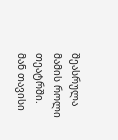შეასრულა მამის როლი თეატრში. მან თავისი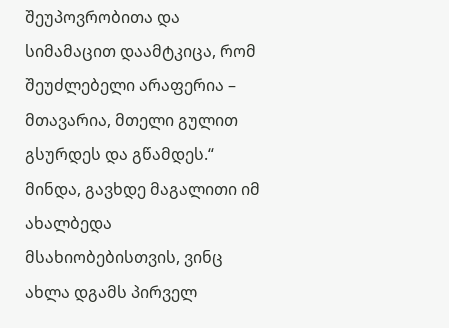შეუპოვრობითა და სიმამაცით დაამტკიცა, რომ შეუძლებელი არაფერია – მთავარია, მთელი გულით გსურდეს და გწამდეს.“
მინდა, გავხდე მაგალითი იმ ახალბედა მსახიობებისთვის, ვინც ახლა დგამს პირველ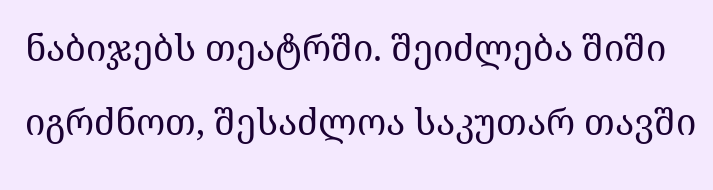ნაბიჯებს თეატრში. შეიძლება შიში იგრძნოთ, შესაძლოა საკუთარ თავში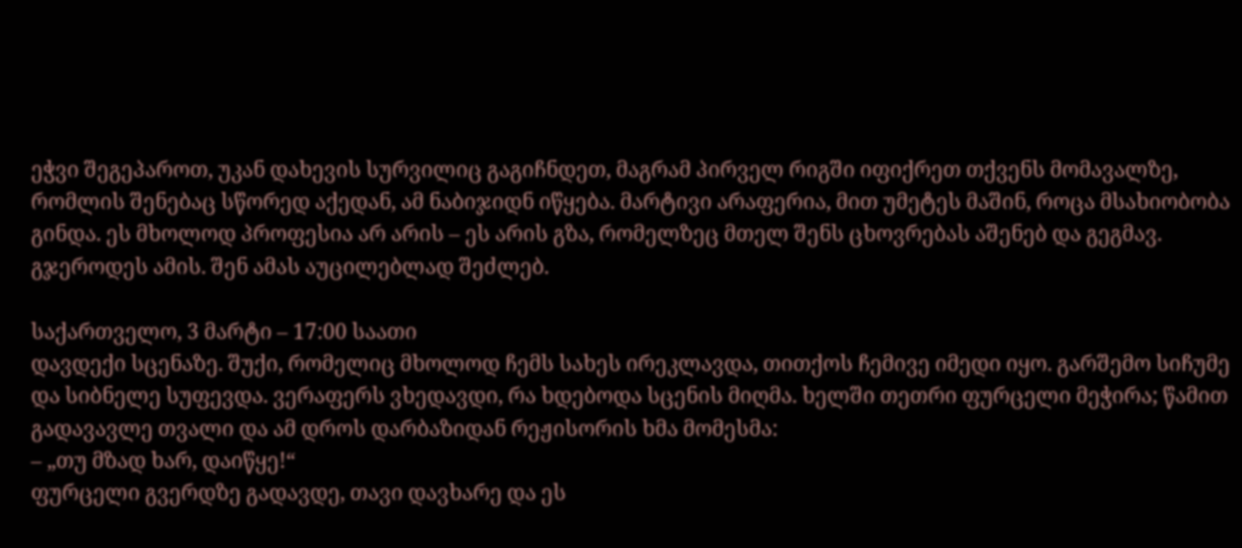ეჭვი შეგეპაროთ, უკან დახევის სურვილიც გაგიჩნდეთ, მაგრამ პირველ რიგში იფიქრეთ თქვენს მომავალზე, რომლის შენებაც სწორედ აქედან, ამ ნაბიჯიდნ იწყება. მარტივი არაფერია, მით უმეტეს მაშინ, როცა მსახიობობა გინდა. ეს მხოლოდ პროფესია არ არის – ეს არის გზა, რომელზეც მთელ შენს ცხოვრებას აშენებ და გეგმავ.
გჯეროდეს ამის. შენ ამას აუცილებლად შეძლებ.

საქართველო, 3 მარტი – 17:00 საათი
დავდექი სცენაზე. შუქი, რომელიც მხოლოდ ჩემს სახეს ირეკლავდა, თითქოს ჩემივე იმედი იყო. გარშემო სიჩუმე და სიბნელე სუფევდა. ვერაფერს ვხედავდი, რა ხდებოდა სცენის მიღმა. ხელში თეთრი ფურცელი მეჭირა; წამით გადავავლე თვალი და ამ დროს დარბაზიდან რეჟისორის ხმა მომესმა:
– „თუ მზად ხარ, დაიწყე!“
ფურცელი გვერდზე გადავდე, თავი დავხარე და ეს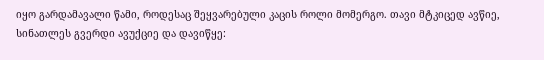იყო გარდამავალი წამი, როდესაც შეყვარებული კაცის როლი მომერგო. თავი მტკიცედ ავწიე, სინათლეს გვერდი ავუქციე და დავიწყე: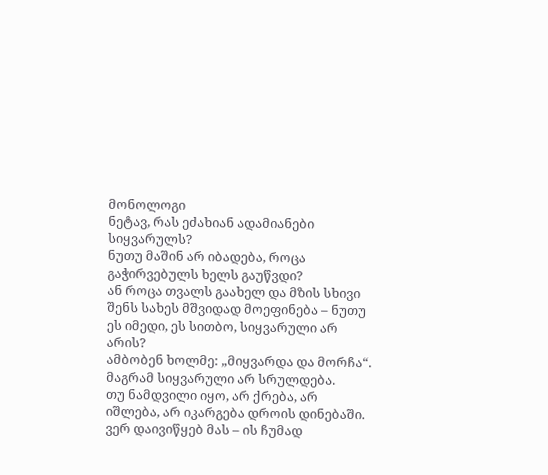მონოლოგი
ნეტავ, რას ეძახიან ადამიანები სიყვარულს?
ნუთუ მაშინ არ იბადება, როცა გაჭირვებულს ხელს გაუწვდი?
ან როცა თვალს გაახელ და მზის სხივი შენს სახეს მშვიდად მოეფინება – ნუთუ ეს იმედი, ეს სითბო, სიყვარული არ არის?
ამბობენ ხოლმე: „მიყვარდა და მორჩა“.
მაგრამ სიყვარული არ სრულდება.
თუ ნამდვილი იყო, არ ქრება, არ იშლება, არ იკარგება დროის დინებაში.
ვერ დაივიწყებ მას – ის ჩუმად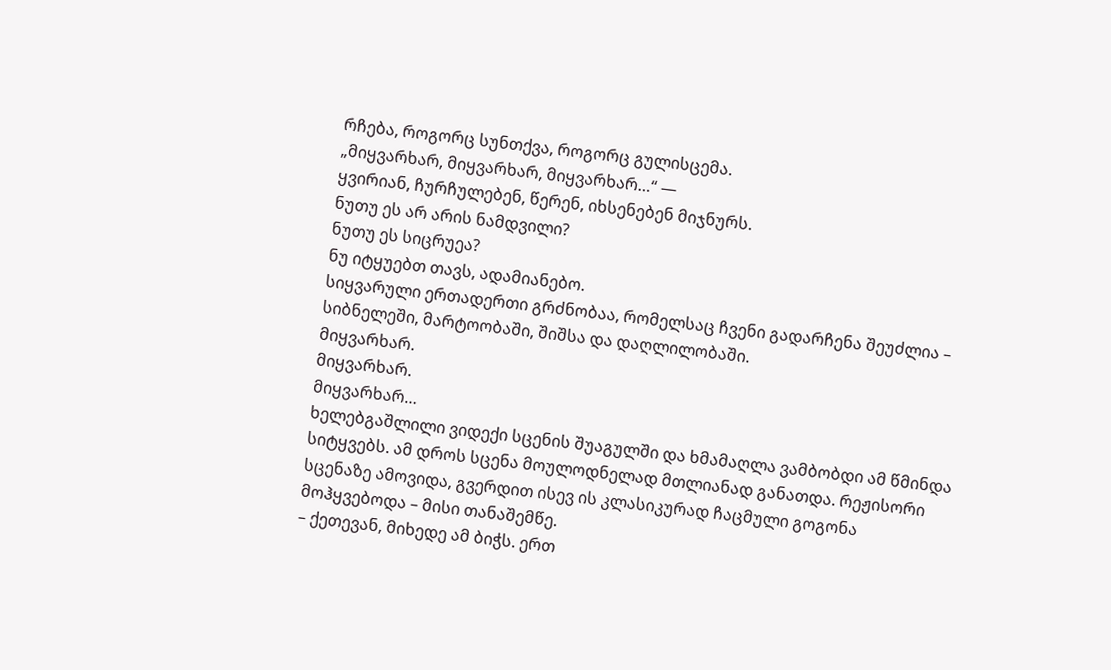რჩება, როგორც სუნთქვა, როგორც გულისცემა.
„მიყვარხარ, მიყვარხარ, მიყვარხარ…“ —
ყვირიან, ჩურჩულებენ, წერენ, იხსენებენ მიჯნურს.
ნუთუ ეს არ არის ნამდვილი?
ნუთუ ეს სიცრუეა?
ნუ იტყუებთ თავს, ადამიანებო.
სიყვარული ერთადერთი გრძნობაა, რომელსაც ჩვენი გადარჩენა შეუძლია – სიბნელეში, მარტოობაში, შიშსა და დაღლილობაში.
მიყვარხარ.
მიყვარხარ.
მიყვარხარ…
ხელებგაშლილი ვიდექი სცენის შუაგულში და ხმამაღლა ვამბობდი ამ წმინდა სიტყვებს. ამ დროს სცენა მოულოდნელად მთლიანად განათდა. რეჟისორი სცენაზე ამოვიდა, გვერდით ისევ ის კლასიკურად ჩაცმული გოგონა მოჰყვებოდა – მისი თანაშემწე.
– ქეთევან, მიხედე ამ ბიჭს. ერთ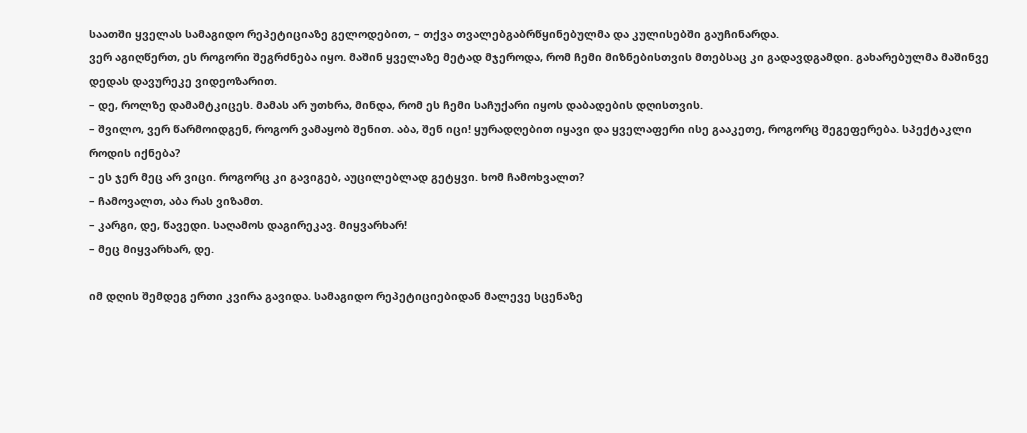საათში ყველას სამაგიდო რეპეტიციაზე გელოდებით, – თქვა თვალებგაბრწყინებულმა და კულისებში გაუჩინარდა.
ვერ აგიღწერთ, ეს როგორი შეგრძნება იყო. მაშინ ყველაზე მეტად მჯეროდა, რომ ჩემი მიზნებისთვის მთებსაც კი გადავდგამდი. გახარებულმა მაშინვე დედას დავურეკე ვიდეოზარით.
– დე, როლზე დამამტკიცეს. მამას არ უთხრა, მინდა, რომ ეს ჩემი საჩუქარი იყოს დაბადების დღისთვის.
– შვილო, ვერ წარმოიდგენ, როგორ ვამაყობ შენით. აბა, შენ იცი! ყურადღებით იყავი და ყველაფერი ისე გააკეთე, როგორც შეგეფერება. სპექტაკლი როდის იქნება?
– ეს ჯერ მეც არ ვიცი. როგორც კი გავიგებ, აუცილებლად გეტყვი. ხომ ჩამოხვალთ?
– ჩამოვალთ, აბა რას ვიზამთ.
– კარგი, დე, წავედი. საღამოს დაგირეკავ. მიყვარხარ!
– მეც მიყვარხარ, დე.

იმ დღის შემდეგ ერთი კვირა გავიდა. სამაგიდო რეპეტიციებიდან მალევე სცენაზე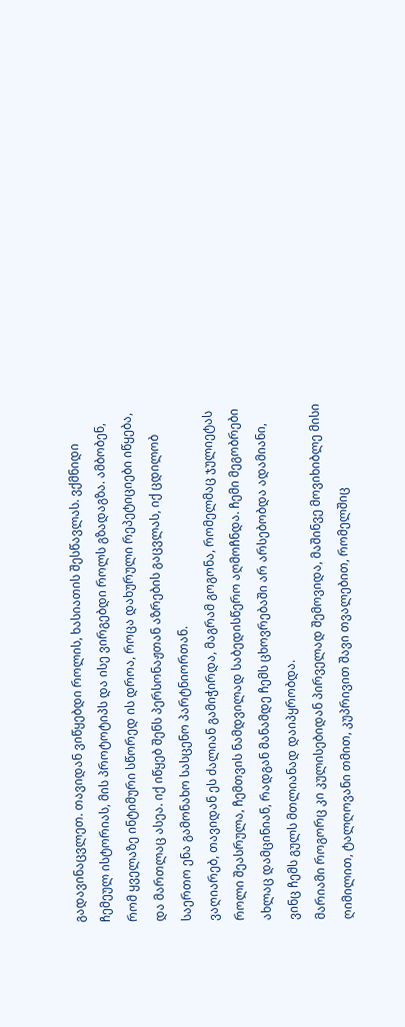გადავინაცვლეთ. თავიდან ვიწყებდი როლის, ხასიათის შესწავლას. ვქმნიდი ჩემეულ ისტორიას, მის პროტოტიპს და ისე ვირგებდი როლს გზადაგზა. ამბობენ, რომ ყველაზე ინტიმური სწორედ ის დროა, როცა დახურული რეპეტიციები იწყება, და მართლაც ასეა. იქ იწყებ შენს პერსონაჟთან აზრების გაცვლას, იქ ცდილობ საერთო ენა გამონახო სასცენო პარტნიორთან.
ვაღიარებ, თავიდან ეს ძალიან გამიჭირდა, მაგრამ გოგონა, რომელმაც ჯულიეტას როლი შეასრულა, ჩემთვის ნამდვილად საბედისწერო აღმოჩნდა. ჩემი მეგობრები ახლაც დამცინიან, რადგან მანამდე ჩემს ცხოვრებაში არ არსებობდა ადამიანი, ვინც ჩემს გულს მთლიანად დაიპყრობდა.
მარიამი როგორც კი კულისებიდან პირველად შემოვიდა, მაშინვე მოვიხიბლე მისი ღიმილით, ტალღოვანი თმით, კუპრივით შავი თვალებით, რომელშიც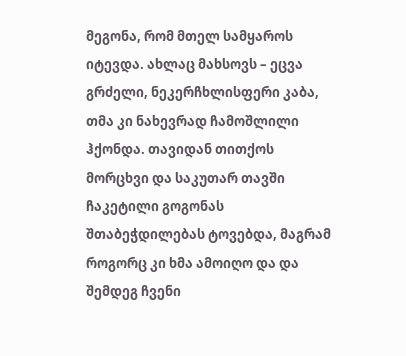მეგონა, რომ მთელ სამყაროს იტევდა. ახლაც მახსოვს – ეცვა გრძელი, ნეკერჩხლისფერი კაბა, თმა კი ნახევრად ჩამოშლილი ჰქონდა. თავიდან თითქოს მორცხვი და საკუთარ თავში ჩაკეტილი გოგონას შთაბეჭდილებას ტოვებდა, მაგრამ როგორც კი ხმა ამოიღო და და შემდეგ ჩვენი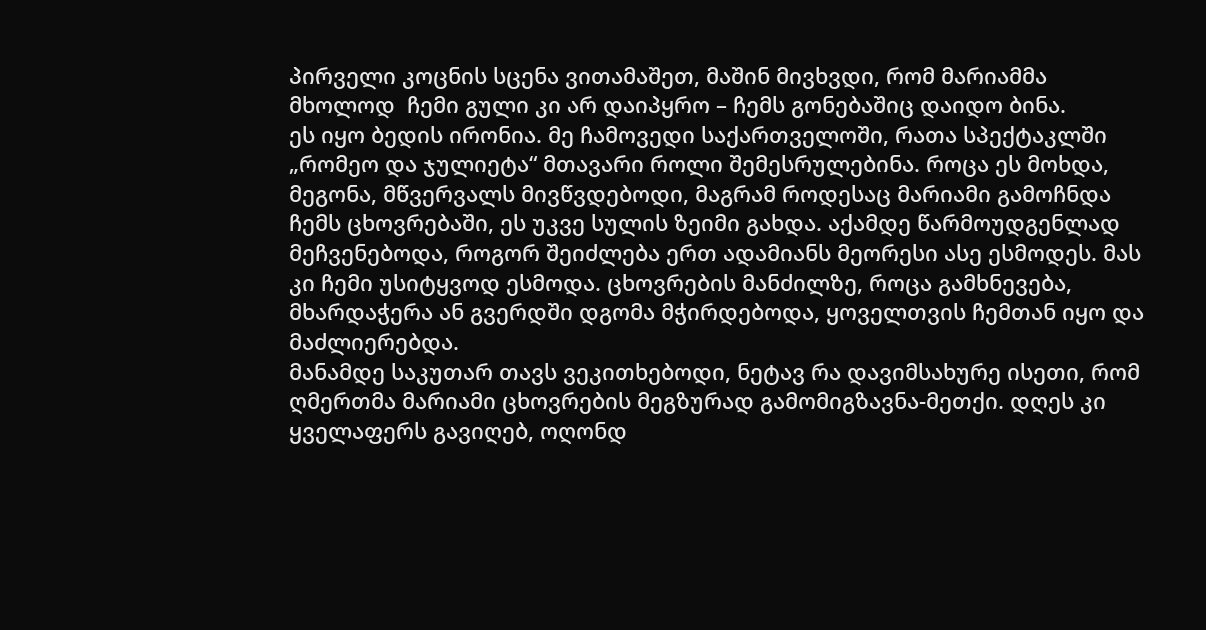პირველი კოცნის სცენა ვითამაშეთ, მაშინ მივხვდი, რომ მარიამმა მხოლოდ  ჩემი გული კი არ დაიპყრო – ჩემს გონებაშიც დაიდო ბინა.
ეს იყო ბედის ირონია. მე ჩამოვედი საქართველოში, რათა სპექტაკლში „რომეო და ჯულიეტა“ მთავარი როლი შემესრულებინა. როცა ეს მოხდა, მეგონა, მწვერვალს მივწვდებოდი, მაგრამ როდესაც მარიამი გამოჩნდა ჩემს ცხოვრებაში, ეს უკვე სულის ზეიმი გახდა. აქამდე წარმოუდგენლად მეჩვენებოდა, როგორ შეიძლება ერთ ადამიანს მეორესი ასე ესმოდეს. მას კი ჩემი უსიტყვოდ ესმოდა. ცხოვრების მანძილზე, როცა გამხნევება, მხარდაჭერა ან გვერდში დგომა მჭირდებოდა, ყოველთვის ჩემთან იყო და მაძლიერებდა.
მანამდე საკუთარ თავს ვეკითხებოდი, ნეტავ რა დავიმსახურე ისეთი, რომ ღმერთმა მარიამი ცხოვრების მეგზურად გამომიგზავნა-მეთქი. დღეს კი ყველაფერს გავიღებ, ოღონდ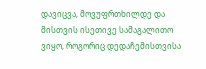დავიცვა, მოვუფრთხილდე და მისთვის ისეთივე სამაგალითო ვიყო, როგორიც დედაჩემისთვისა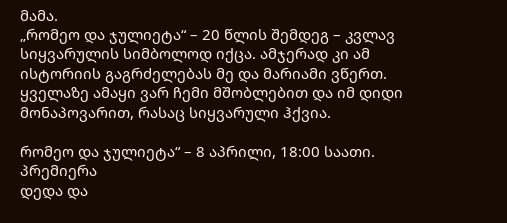მამა.
„რომეო და ჯულიეტა“ – 20 წლის შემდეგ – კვლავ სიყვარულის სიმბოლოდ იქცა. ამჯერად კი ამ ისტორიის გაგრძელებას მე და მარიამი ვწერთ. ყველაზე ამაყი ვარ ჩემი მშობლებით და იმ დიდი მონაპოვარით, რასაც სიყვარული ჰქვია.

რომეო და ჯულიეტა“ – 8 აპრილი, 18:00 საათი. პრემიერა
დედა და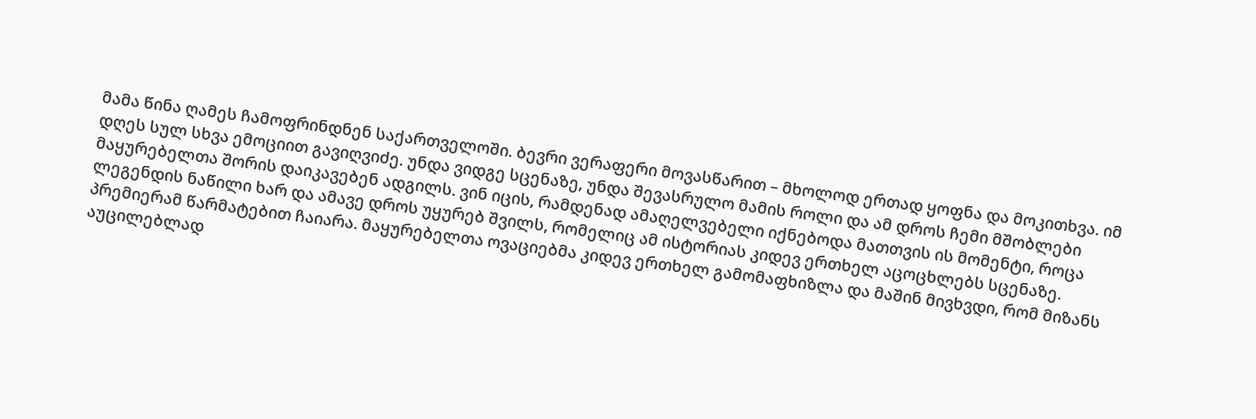მამა წინა ღამეს ჩამოფრინდნენ საქართველოში. ბევრი ვერაფერი მოვასწარით – მხოლოდ ერთად ყოფნა და მოკითხვა. იმ დღეს სულ სხვა ემოციით გავიღვიძე. უნდა ვიდგე სცენაზე, უნდა შევასრულო მამის როლი და ამ დროს ჩემი მშობლები მაყურებელთა შორის დაიკავებენ ადგილს. ვინ იცის, რამდენად ამაღელვებელი იქნებოდა მათთვის ის მომენტი, როცა ლეგენდის ნაწილი ხარ და ამავე დროს უყურებ შვილს, რომელიც ამ ისტორიას კიდევ ერთხელ აცოცხლებს სცენაზე.
პრემიერამ წარმატებით ჩაიარა. მაყურებელთა ოვაციებმა კიდევ ერთხელ გამომაფხიზლა და მაშინ მივხვდი, რომ მიზანს აუცილებლად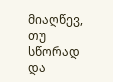მიაღწევ, თუ სწორად და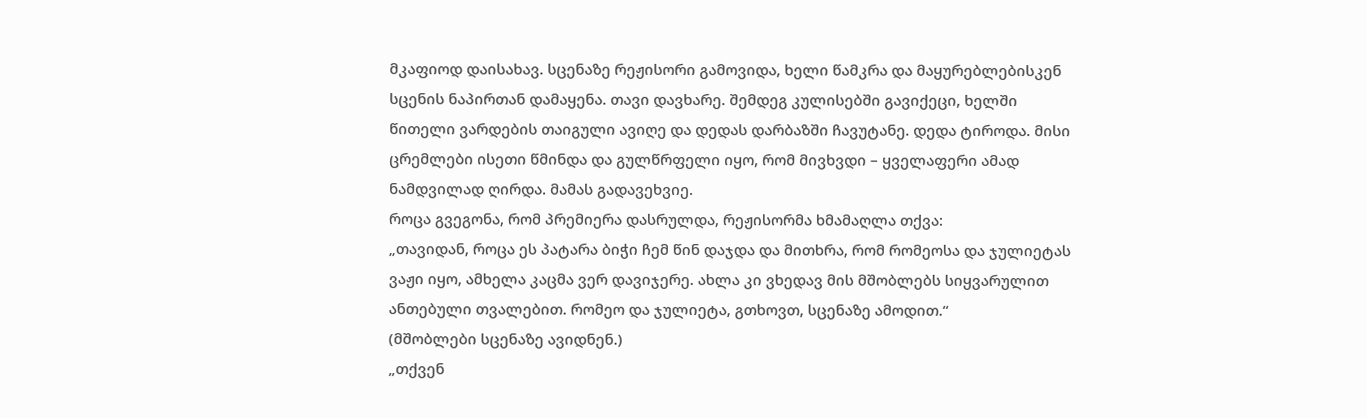მკაფიოდ დაისახავ. სცენაზე რეჟისორი გამოვიდა, ხელი წამკრა და მაყურებლებისკენ სცენის ნაპირთან დამაყენა. თავი დავხარე. შემდეგ კულისებში გავიქეცი, ხელში წითელი ვარდების თაიგული ავიღე და დედას დარბაზში ჩავუტანე. დედა ტიროდა. მისი ცრემლები ისეთი წმინდა და გულწრფელი იყო, რომ მივხვდი – ყველაფერი ამად ნამდვილად ღირდა. მამას გადავეხვიე.
როცა გვეგონა, რომ პრემიერა დასრულდა, რეჟისორმა ხმამაღლა თქვა:
„თავიდან, როცა ეს პატარა ბიჭი ჩემ წინ დაჯდა და მითხრა, რომ რომეოსა და ჯულიეტას ვაჟი იყო, ამხელა კაცმა ვერ დავიჯერე. ახლა კი ვხედავ მის მშობლებს სიყვარულით ანთებული თვალებით. რომეო და ჯულიეტა, გთხოვთ, სცენაზე ამოდით.“
(მშობლები სცენაზე ავიდნენ.)
„თქვენ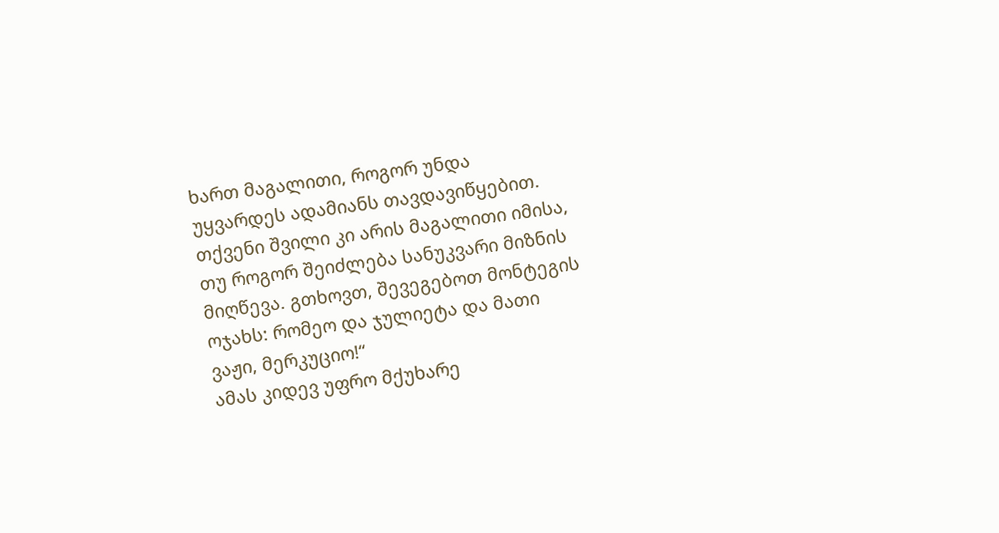ხართ მაგალითი, როგორ უნდა უყვარდეს ადამიანს თავდავიწყებით. თქვენი შვილი კი არის მაგალითი იმისა, თუ როგორ შეიძლება სანუკვარი მიზნის მიღწევა. გთხოვთ, შევეგებოთ მონტეგის ოჯახს: რომეო და ჯულიეტა და მათი ვაჟი, მერკუციო!“
ამას კიდევ უფრო მქუხარე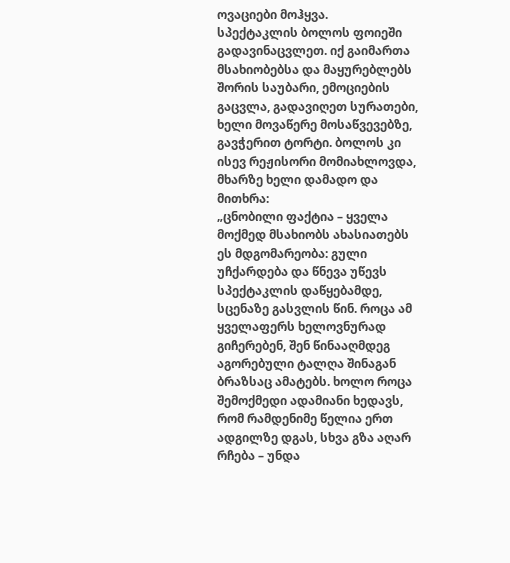ოვაციები მოჰყვა.
სპექტაკლის ბოლოს ფოიეში გადავინაცვლეთ. იქ გაიმართა მსახიობებსა და მაყურებლებს შორის საუბარი, ემოციების გაცვლა, გადავიღეთ სურათები, ხელი მოვაწერე მოსაწვევებზე, გავჭერით ტორტი. ბოლოს კი ისევ რეჟისორი მომიახლოვდა, მხარზე ხელი დამადო და მითხრა:
„ცნობილი ფაქტია – ყველა მოქმედ მსახიობს ახასიათებს ეს მდგომარეობა: გული უჩქარდება და წნევა უწევს სპექტაკლის დაწყებამდე, სცენაზე გასვლის წინ. როცა ამ ყველაფერს ხელოვნურად გიჩერებენ, შენ წინააღმდეგ აგორებული ტალღა შინაგან ბრაზსაც ამატებს. ხოლო როცა შემოქმედი ადამიანი ხედავს, რომ რამდენიმე წელია ერთ ადგილზე დგას, სხვა გზა აღარ რჩება – უნდა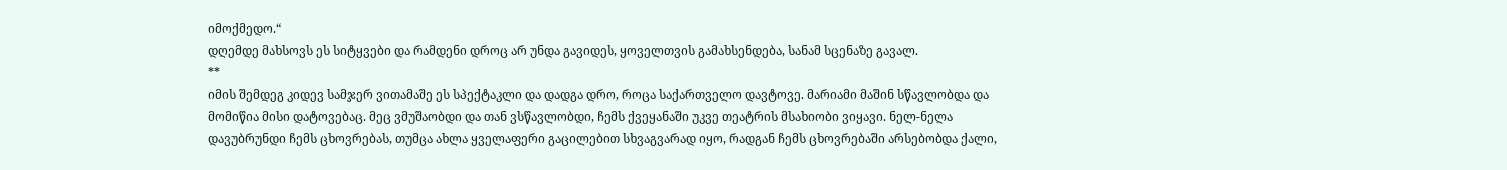იმოქმედო.“
დღემდე მახსოვს ეს სიტყვები და რამდენი დროც არ უნდა გავიდეს, ყოველთვის გამახსენდება, სანამ სცენაზე გავალ.
**
იმის შემდეგ კიდევ სამჯერ ვითამაშე ეს სპექტაკლი და დადგა დრო, როცა საქართველო დავტოვე. მარიამი მაშინ სწავლობდა და მომიწია მისი დატოვებაც. მეც ვმუშაობდი და თან ვსწავლობდი, ჩემს ქვეყანაში უკვე თეატრის მსახიობი ვიყავი. ნელ-ნელა დავუბრუნდი ჩემს ცხოვრებას, თუმცა ახლა ყველაფერი გაცილებით სხვაგვარად იყო, რადგან ჩემს ცხოვრებაში არსებობდა ქალი,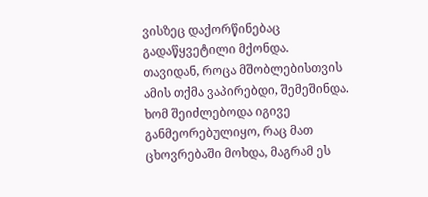ვისზეც დაქორწინებაც გადაწყვეტილი მქონდა.
თავიდან, როცა მშობლებისთვის ამის თქმა ვაპირებდი, შემეშინდა. ხომ შეიძლებოდა იგივე განმეორებულიყო, რაც მათ ცხოვრებაში მოხდა, მაგრამ ეს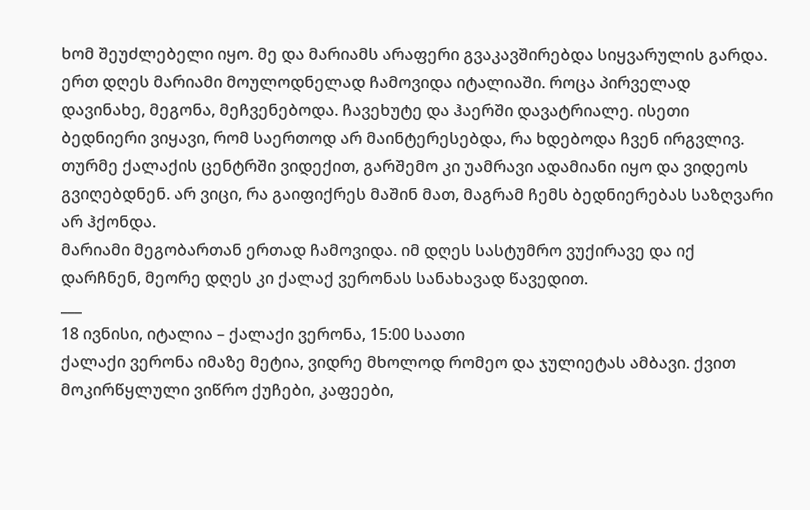ხომ შეუძლებელი იყო. მე და მარიამს არაფერი გვაკავშირებდა სიყვარულის გარდა.
ერთ დღეს მარიამი მოულოდნელად ჩამოვიდა იტალიაში. როცა პირველად დავინახე, მეგონა, მეჩვენებოდა. ჩავეხუტე და ჰაერში დავატრიალე. ისეთი ბედნიერი ვიყავი, რომ საერთოდ არ მაინტერესებდა, რა ხდებოდა ჩვენ ირგვლივ. თურმე ქალაქის ცენტრში ვიდექით, გარშემო კი უამრავი ადამიანი იყო და ვიდეოს გვიღებდნენ. არ ვიცი, რა გაიფიქრეს მაშინ მათ, მაგრამ ჩემს ბედნიერებას საზღვარი არ ჰქონდა.
მარიამი მეგობართან ერთად ჩამოვიდა. იმ დღეს სასტუმრო ვუქირავე და იქ დარჩნენ, მეორე დღეს კი ქალაქ ვერონას სანახავად წავედით.
___
18 ივნისი, იტალია – ქალაქი ვერონა, 15:00 საათი
ქალაქი ვერონა იმაზე მეტია, ვიდრე მხოლოდ რომეო და ჯულიეტას ამბავი. ქვით მოკირწყლული ვიწრო ქუჩები, კაფეები,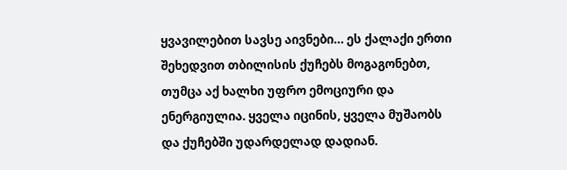ყვავილებით სავსე აივნები… ეს ქალაქი ერთი შეხედვით თბილისის ქუჩებს მოგაგონებთ, თუმცა აქ ხალხი უფრო ემოციური და ენერგიულია. ყველა იცინის, ყველა მუშაობს და ქუჩებში უდარდელად დადიან.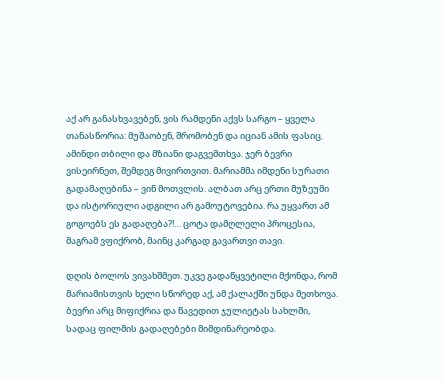აქ არ განასხვავებენ, ვის რამდენი აქვს სარგო – ყველა თანასწორია: მუშაობენ, შრომობენ და იციან ამის ფასიც.
ამინდი თბილი და მზიანი დაგვემთხვა. ჯერ ბევრი ვისეირნეთ, შემდეგ მივირთვით. მარიამმა იმდენი სურათი გადამაღებინა – ვინ მოთვლის. ალბათ არც ერთი მუზეუმი და ისტორიული ადგილი არ გამოუტოვებია. რა უყვართ ამ გოგოებს ეს გადაღება?!… ცოტა დამღლელი პროცესია, მაგრამ ვფიქრობ, მაინც კარგად გავართვი თავი.

დღის ბოლოს ვივახშმეთ. უკვე გადაწყვეტილი მქონდა, რომ მარიამისთვის ხელი სწორედ აქ, ამ ქალაქში უნდა მეთხოვა. ბევრი არც მიფიქრია და წავედით ჯულიეტას სახლში, სადაც ფილმის გადაღებები მიმდინარეობდა.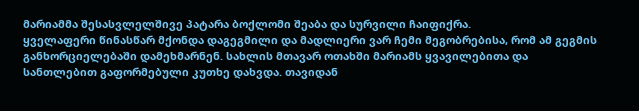მარიამმა შესასვლელშივე პატარა ბოქლომი შეაბა და სურვილი ჩაიფიქრა.
ყველაფერი წინასწარ მქონდა დაგეგმილი და მადლიერი ვარ ჩემი მეგობრებისა, რომ ამ გეგმის განხორციელებაში დამეხმარნენ. სახლის მთავარ ოთახში მარიამს ყვავილებითა და სანთლებით გაფორმებული კუთხე დახვდა. თავიდან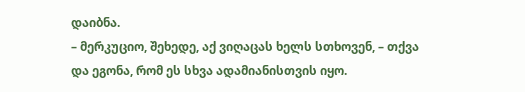დაიბნა.
– მერკუციო, შეხედე, აქ ვიღაცას ხელს სთხოვენ, – თქვა და ეგონა, რომ ეს სხვა ადამიანისთვის იყო.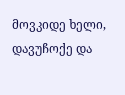მოვკიდე ხელი, დავუჩოქე და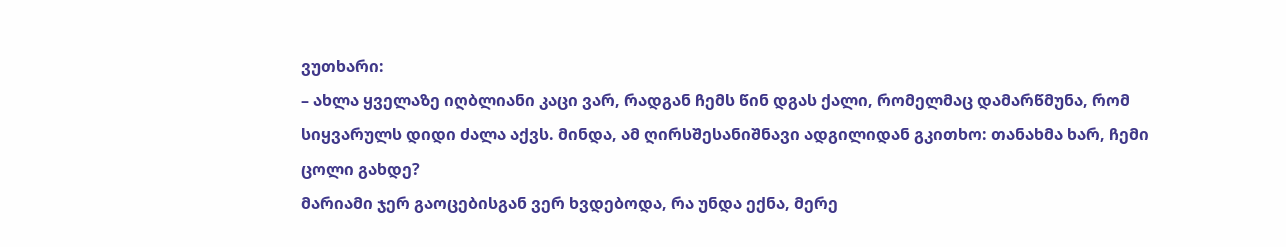ვუთხარი:
– ახლა ყველაზე იღბლიანი კაცი ვარ, რადგან ჩემს წინ დგას ქალი, რომელმაც დამარწმუნა, რომ სიყვარულს დიდი ძალა აქვს. მინდა, ამ ღირსშესანიშნავი ადგილიდან გკითხო: თანახმა ხარ, ჩემი ცოლი გახდე?
მარიამი ჯერ გაოცებისგან ვერ ხვდებოდა, რა უნდა ექნა, მერე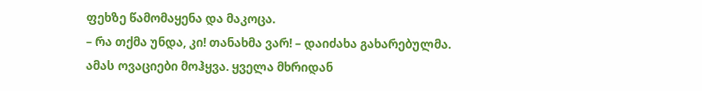ფეხზე წამომაყენა და მაკოცა.
– რა თქმა უნდა, კი! თანახმა ვარ! – დაიძახა გახარებულმა.
ამას ოვაციები მოჰყვა. ყველა მხრიდან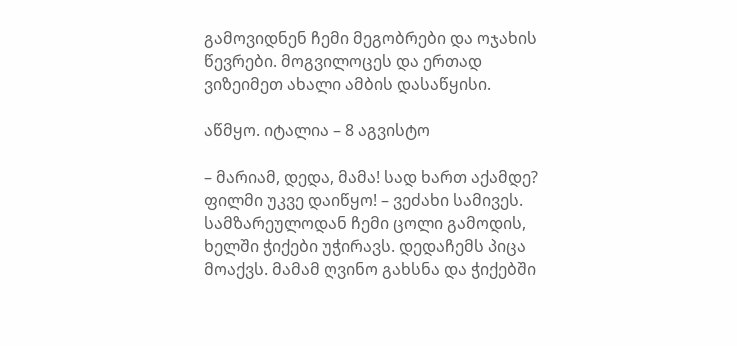გამოვიდნენ ჩემი მეგობრები და ოჯახის წევრები. მოგვილოცეს და ერთად ვიზეიმეთ ახალი ამბის დასაწყისი.

აწმყო. იტალია – 8 აგვისტო

– მარიამ, დედა, მამა! სად ხართ აქამდე? ფილმი უკვე დაიწყო! – ვეძახი სამივეს.
სამზარეულოდან ჩემი ცოლი გამოდის, ხელში ჭიქები უჭირავს. დედაჩემს პიცა მოაქვს. მამამ ღვინო გახსნა და ჭიქებში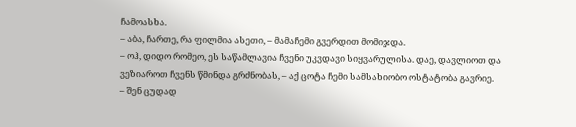ჩამოასხა.
– აბა, ჩართე, რა ფილმია ასეთი, – მამაჩემი გვერდით მომიჯდა.
– ოჰ, დიდო რომეო, ეს საწამლავია ჩვენი უკვდავი სიყვარულისა. დაე, დავლიოთ და ვეზიაროთ ჩვენს წმინდა გრძნობას, – აქ ცოტა ჩემი სამსახიობო ოსტატობა გავრიე.
– შენ ცუდად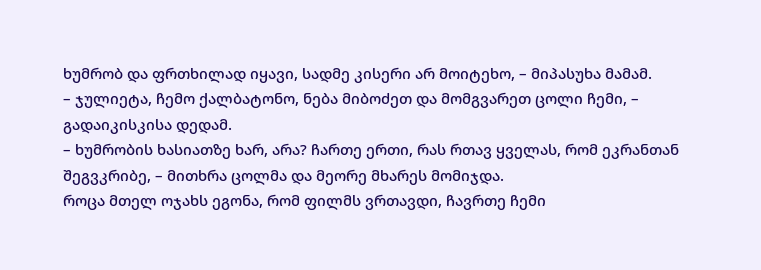ხუმრობ და ფრთხილად იყავი, სადმე კისერი არ მოიტეხო, – მიპასუხა მამამ.
– ჯულიეტა, ჩემო ქალბატონო, ნება მიბოძეთ და მომგვარეთ ცოლი ჩემი, – გადაიკისკისა დედამ.
– ხუმრობის ხასიათზე ხარ, არა? ჩართე ერთი, რას რთავ ყველას, რომ ეკრანთან შეგვკრიბე, – მითხრა ცოლმა და მეორე მხარეს მომიჯდა.
როცა მთელ ოჯახს ეგონა, რომ ფილმს ვრთავდი, ჩავრთე ჩემი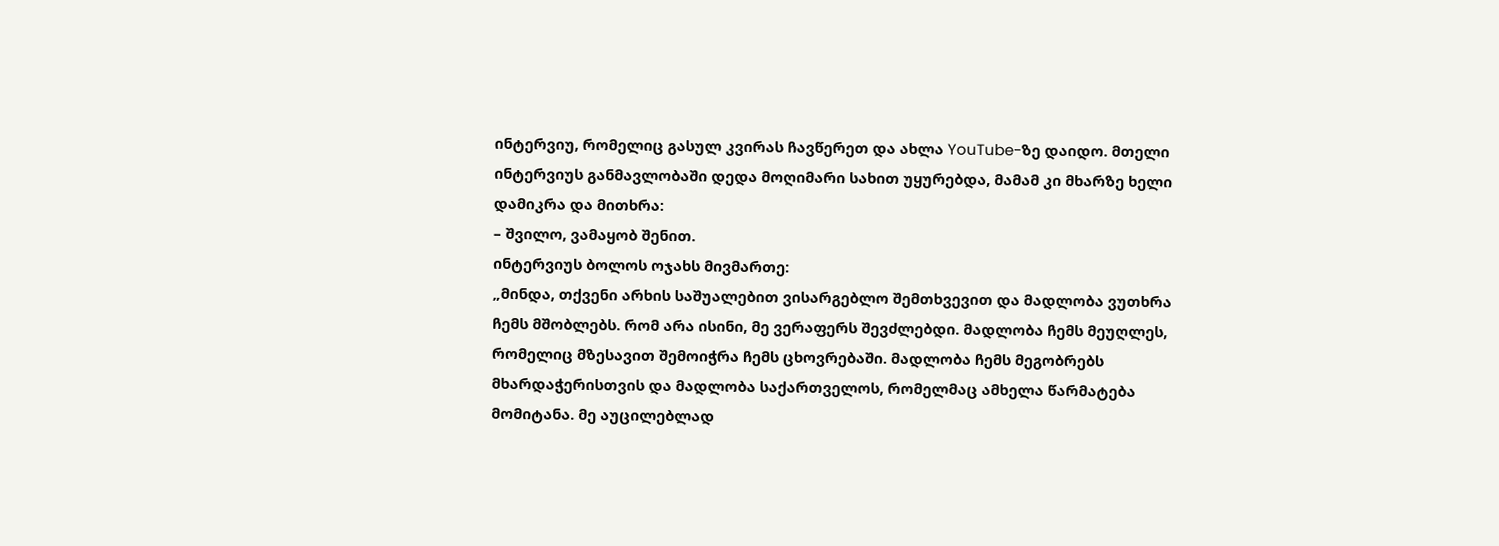ინტერვიუ, რომელიც გასულ კვირას ჩავწერეთ და ახლა YouTube-ზე დაიდო. მთელი ინტერვიუს განმავლობაში დედა მოღიმარი სახით უყურებდა, მამამ კი მხარზე ხელი დამიკრა და მითხრა:
– შვილო, ვამაყობ შენით.
ინტერვიუს ბოლოს ოჯახს მივმართე:
„მინდა, თქვენი არხის საშუალებით ვისარგებლო შემთხვევით და მადლობა ვუთხრა ჩემს მშობლებს. რომ არა ისინი, მე ვერაფერს შევძლებდი. მადლობა ჩემს მეუღლეს, რომელიც მზესავით შემოიჭრა ჩემს ცხოვრებაში. მადლობა ჩემს მეგობრებს მხარდაჭერისთვის და მადლობა საქართველოს, რომელმაც ამხელა წარმატება მომიტანა. მე აუცილებლად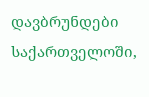დავბრუნდები საქართველოში,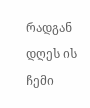რადგან დღეს ის ჩემი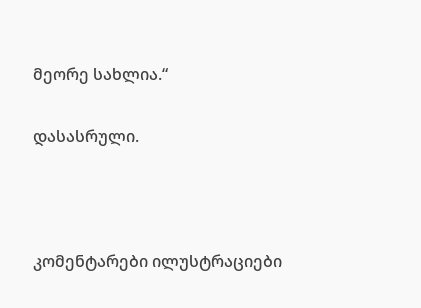მეორე სახლია.“

დასასრული.



კომენტარები ილუსტრაციები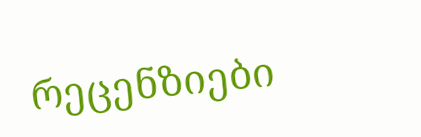რეცენზიები